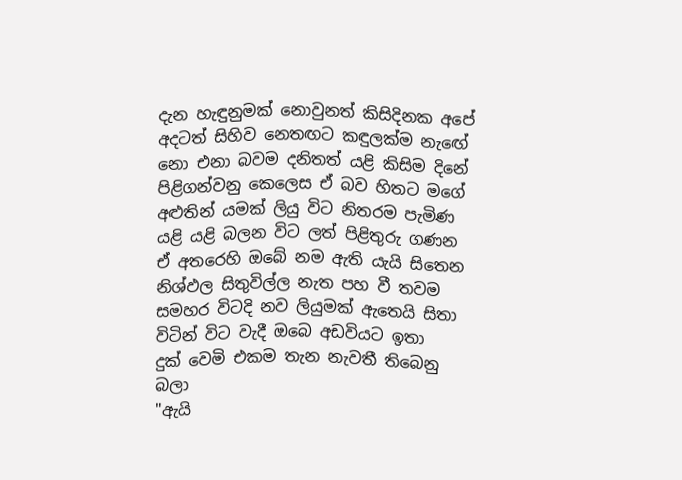දැන හැඳුනුමක් නොවුනත් කිසිදිනක අපේ
අදටත් සිහිව නෙතඟට කඳුලක්ම නැඟේ
නො එනා බවම දනිතත් යළි කිසිම දිනේ
පිළිගන්වනු කෙලෙස ඒ බව හිතට මගේ
අළුතින් යමක් ලියු විට නිතරම පැමිණ
යළි යළි බලන විට ලත් පිළිතුරු ගණන
ඒ අතරෙහි ඔබේ නම ඇති යැයි සිතෙන
නිශ්ඵල සිතුවිල්ල නැත පහ වී තවම
සමහර විටදි නව ලියුමක් ඇතෙයි සිතා
විටින් විට වැදී ඔබෙ අඩවියට ඉතා
දුක් වෙමි එකම තැන නැවතී තිබෙනු බලා
"ඇයි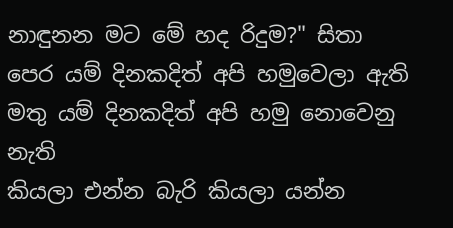නාඳුනන මට මේ හද රිදුම?" සිතා
පෙර යම් දිනකදිත් අපි හමුවෙලා ඇති
මතු යම් දිනකදිත් අපි හමු නොවෙනු නැති
කියලා එන්න බැරි කියලා යන්න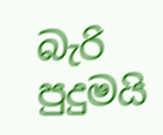බැරි
පුදුමයි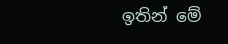ඉතින් මේ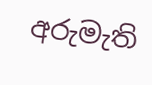අරුමැති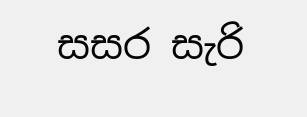සසර සැරි